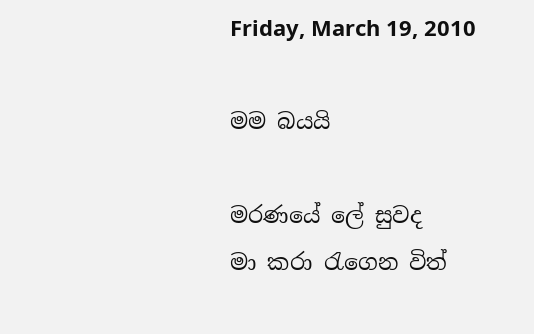Friday, March 19, 2010

මම බයයි

මරණයේ ලේ සුවද
මා කරා රැගෙන විත්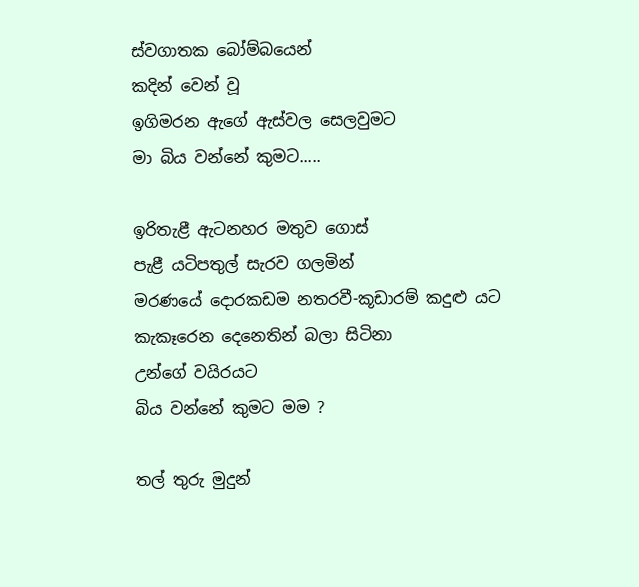ස්වගාතක බෝම්බයෙන්
කදින් වෙන් වූ
ඉගිමරන ඇගේ ඇස්වල සෙලවුමට
මා බිය වන්නේ කුමට.....

ඉරිතැළී ඇටනහර මතුව ගොස්
පැළී යටිපතුල් සැරව ගලමින්
මරණයේ දොරකඩම නතරවී-කූඩාරම් කදුළු යට
කැකෑරෙන දෙනෙතින් බලා සිටිනා
උන්ගේ වයිරයට
බිය වන්නේ කුමට මම ?

තල් තුරු මුදුන්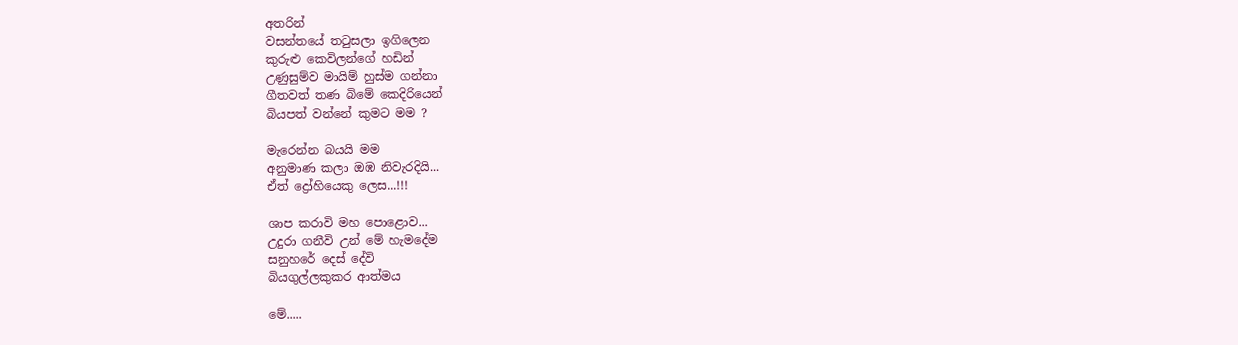අතරින්
වසන්තයේ තටුසලා ඉගිලෙන
කුරුළු කෙවිලන්ගේ හඩින්
උණුසුම්ව මායිම් හුස්ම ගන්නා
ගීතවත් තණ බිමේ කෙදිරියෙන්
බියපත් වන්නේ කුමට මම ?

මැරෙන්න බයයි මම
අනුමාණ කලා ඔඹ නිවැරදියි...
ඒත් ද්‍රෝහියෙකු ලෙස...!!!

ශාප කරාවි මහ පොළොව...
උදුරා ගනීවි උන් මේ හැමදේම
සනුහරේ දෙස් දේවි
බියගුල්ලකුකර ආත්මය

මේ.....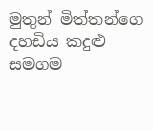මුතුන් මිත්තන්ගෙ
දහඩිය කදුළු සමගම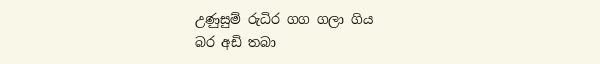උණුසුම් රුධිර ගග ගලා ගිය
බර අඩි තබා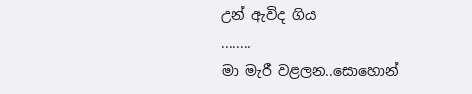උන් ඇවිද ගිය
........
මා මැරී වළලන..සොහොන්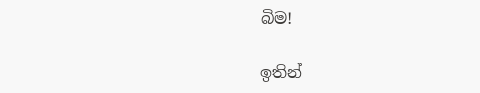බිම!

ඉතින්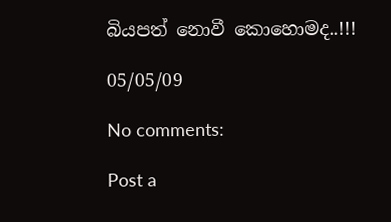බියපත් නොවී කොහොමද..!!!

05/05/09

No comments:

Post a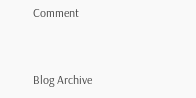Comment


Blog Archive